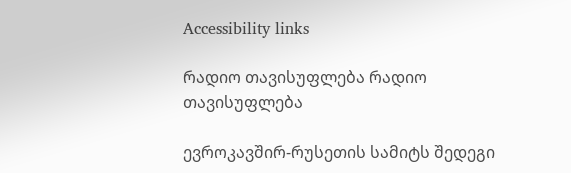Accessibility links

რადიო თავისუფლება რადიო თავისუფლება

ევროკავშირ-რუსეთის სამიტს შედეგი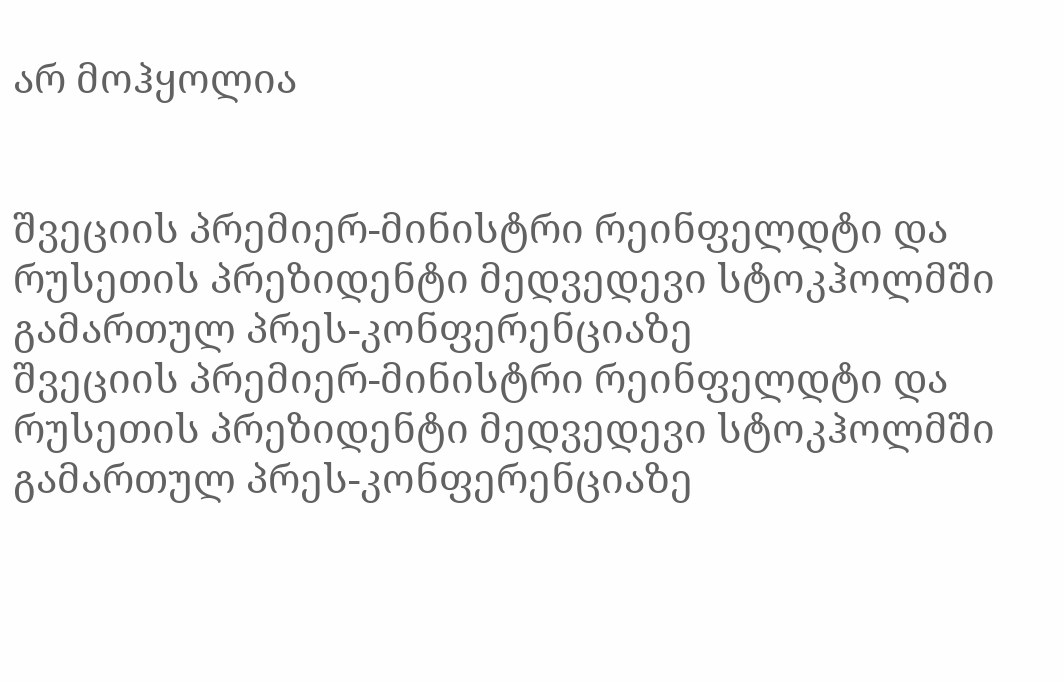არ მოჰყოლია


შვეციის პრემიერ-მინისტრი რეინფელდტი და რუსეთის პრეზიდენტი მედვედევი სტოკჰოლმში გამართულ პრეს-კონფერენციაზე
შვეციის პრემიერ-მინისტრი რეინფელდტი და რუსეთის პრეზიდენტი მედვედევი სტოკჰოლმში გამართულ პრეს-კონფერენციაზე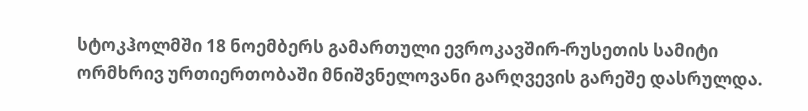სტოკჰოლმში 18 ნოემბერს გამართული ევროკავშირ-რუსეთის სამიტი ორმხრივ ურთიერთობაში მნიშვნელოვანი გარღვევის გარეშე დასრულდა.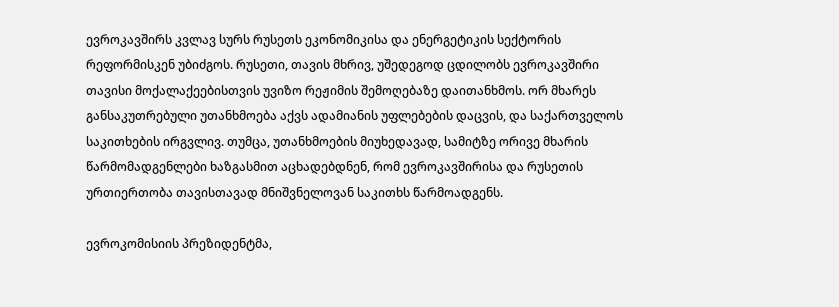ევროკავშირს კვლავ სურს რუსეთს ეკონომიკისა და ენერგეტიკის სექტორის რეფორმისკენ უბიძგოს. რუსეთი, თავის მხრივ, უშედეგოდ ცდილობს ევროკავშირი თავისი მოქალაქეებისთვის უვიზო რეჟიმის შემოღებაზე დაითანხმოს. ორ მხარეს განსაკუთრებული უთანხმოება აქვს ადამიანის უფლებების დაცვის, და საქართველოს საკითხების ირგვლივ. თუმცა, უთანხმოების მიუხედავად, სამიტზე ორივე მხარის წარმომადგენლები ხაზგასმით აცხადებდნენ, რომ ევროკავშირისა და რუსეთის ურთიერთობა თავისთავად მნიშვნელოვან საკითხს წარმოადგენს.

ევროკომისიის პრეზიდენტმა,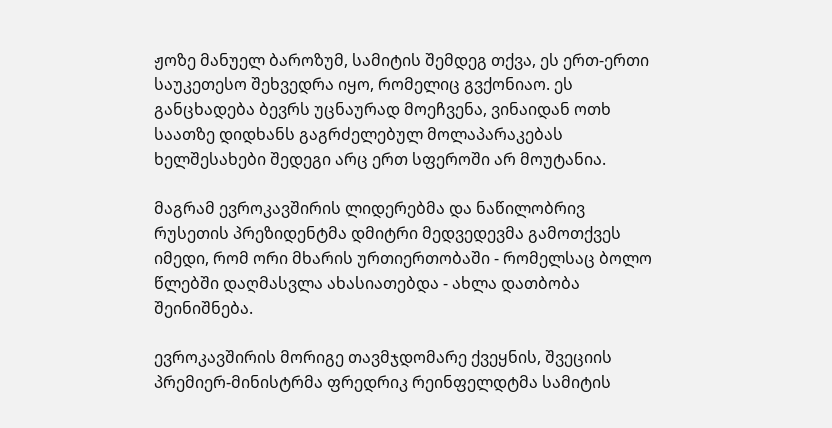ჟოზე მანუელ ბაროზუმ, სამიტის შემდეგ თქვა, ეს ერთ-ერთი საუკეთესო შეხვედრა იყო, რომელიც გვქონიაო. ეს განცხადება ბევრს უცნაურად მოეჩვენა, ვინაიდან ოთხ საათზე დიდხანს გაგრძელებულ მოლაპარაკებას ხელშესახები შედეგი არც ერთ სფეროში არ მოუტანია.

მაგრამ ევროკავშირის ლიდერებმა და ნაწილობრივ რუსეთის პრეზიდენტმა დმიტრი მედვედევმა გამოთქვეს იმედი, რომ ორი მხარის ურთიერთობაში - რომელსაც ბოლო წლებში დაღმასვლა ახასიათებდა - ახლა დათბობა შეინიშნება.

ევროკავშირის მორიგე თავმჯდომარე ქვეყნის, შვეციის პრემიერ-მინისტრმა ფრედრიკ რეინფელდტმა სამიტის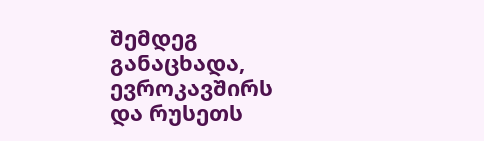შემდეგ განაცხადა, ევროკავშირს და რუსეთს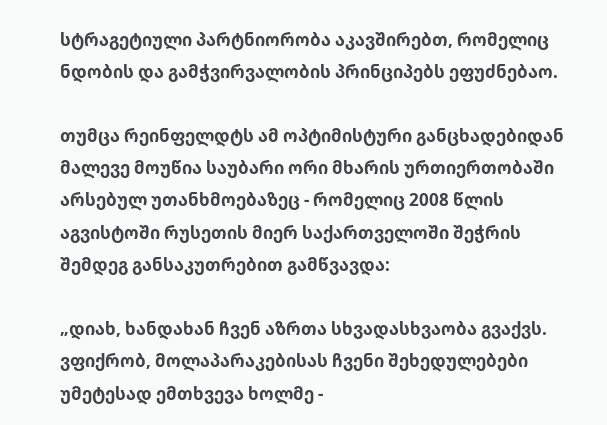სტრაგეტიული პარტნიორობა აკავშირებთ, რომელიც ნდობის და გამჭვირვალობის პრინციპებს ეფუძნებაო.

თუმცა რეინფელდტს ამ ოპტიმისტური განცხადებიდან მალევე მოუწია საუბარი ორი მხარის ურთიერთობაში არსებულ უთანხმოებაზეც - რომელიც 2008 წლის აგვისტოში რუსეთის მიერ საქართველოში შეჭრის შემდეგ განსაკუთრებით გამწვავდა:

„დიახ, ხანდახან ჩვენ აზრთა სხვადასხვაობა გვაქვს. ვფიქრობ, მოლაპარაკებისას ჩვენი შეხედულებები უმეტესად ემთხვევა ხოლმე -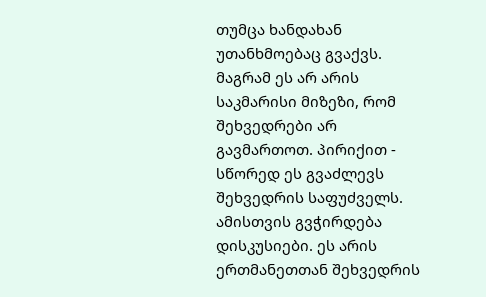თუმცა ხანდახან უთანხმოებაც გვაქვს. მაგრამ ეს არ არის საკმარისი მიზეზი, რომ შეხვედრები არ გავმართოთ. პირიქით - სწორედ ეს გვაძლევს შეხვედრის საფუძველს. ამისთვის გვჭირდება დისკუსიები. ეს არის ერთმანეთთან შეხვედრის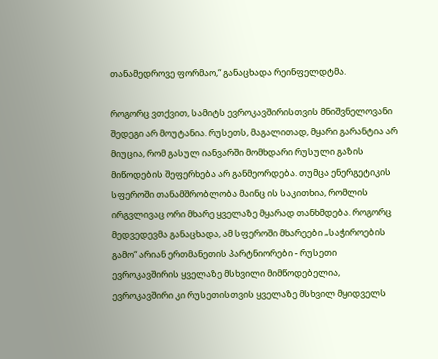თანამედროვე ფორმაო,“ განაცხადა რეინფელდტმა.

როგორც ვთქვით, სამიტს ევროკავშირისთვის მნიშვნელოვანი შედეგი არ მოუტანია. რუსეთს, მაგალითად, მყარი გარანტია არ მიუცია, რომ გასულ იანვარში მომხდარი რუსული გაზის მიწოდების შეფერხება არ განმეორდება. თუმცა ენერგეტიკის სფეროში თანამშრობლობა მაინც ის საკითხია, რომლის ირგვლივაც ორი მხარე ყველაზე მყარად თანხმდება. როგორც მედვედევმა განაცხადა, ამ სფეროში მხარეები „საჭიროების გამო“ არიან ერთმანეთის პარტნიორები - რუსეთი ევროკავშირის ყველაზე მსხვილი მიმწოდებელია, ევროკავშირი კი რუსეთისთვის ყველაზე მსხვილ მყიდველს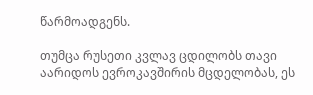წარმოადგენს.

თუმცა რუსეთი კვლავ ცდილობს თავი აარიდოს ევროკავშირის მცდელობას, ეს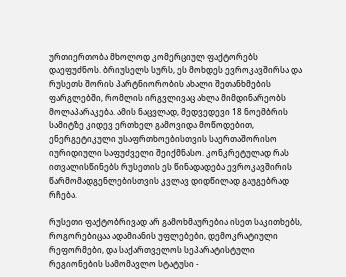ურთიერთობა მხოლოდ კომერციულ ფაქტორებს დაეფუძნოს. ბრიუსელს სურს, ეს მოხდეს ევროკავშირსა და რუსეთს შორის პარტნიორობის ახალი შეთანხმების ფარგლებში, რომლის ირგვლივაც ახლა მიმდინარეობს მოლაპარაკება. ამის ნაცვლად, მედვედევი 18 ნოემბრის სამიტზე კიდევ ერთხელ გამოვიდა მოწოდებით, ენერგეტიკული უსაფრთხოებისთვის საერთაშორისო იურიდიული საფუძველი შეიქმნასო. კონკრეტულად რას ითვალისწინებს რუსეთის ეს წინადადება ევროკავშირის წარმომადგენლებისთვის კვლავ დიდწილად გაუგებრად რჩება.

რუსეთი ფაქტობრივად არ გამოხმაურებია ისეთ საკითხებს, როგორებიცაა ადამიანის უფლებები, დემოკრატიული რეფორმები, და საქართველოს სეპარატისტული რეგიონების სამომავლო სტატუსი -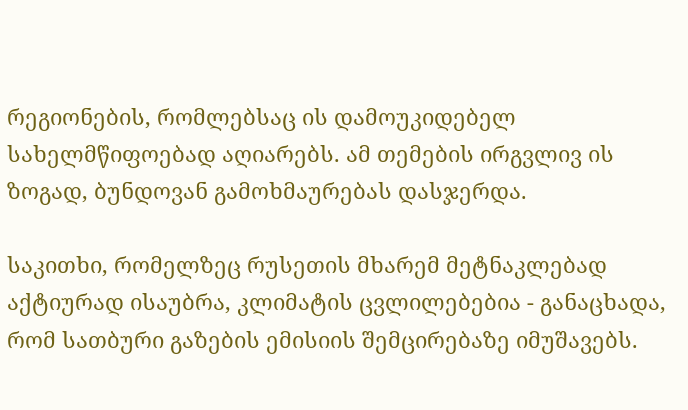რეგიონების, რომლებსაც ის დამოუკიდებელ სახელმწიფოებად აღიარებს. ამ თემების ირგვლივ ის ზოგად, ბუნდოვან გამოხმაურებას დასჯერდა.

საკითხი, რომელზეც რუსეთის მხარემ მეტნაკლებად აქტიურად ისაუბრა, კლიმატის ცვლილებებია - განაცხადა, რომ სათბური გაზების ემისიის შემცირებაზე იმუშავებს.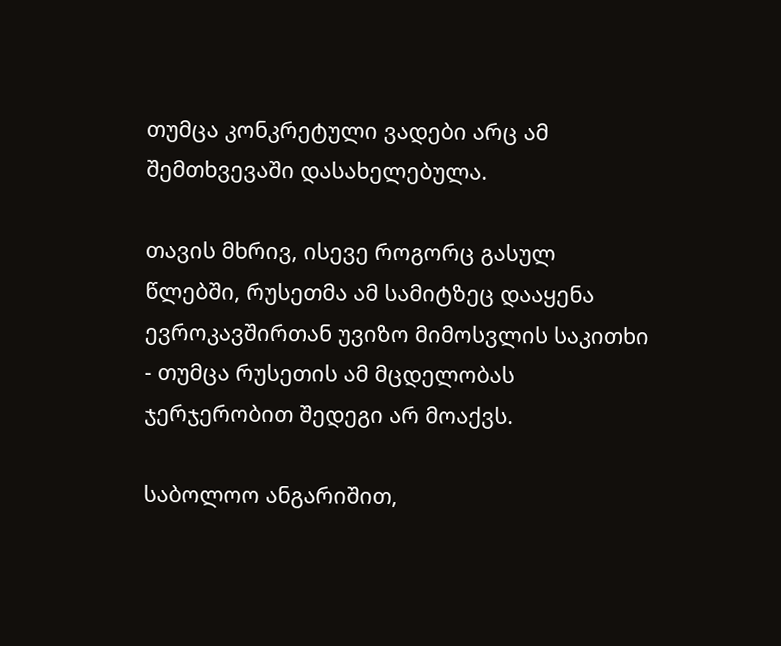თუმცა კონკრეტული ვადები არც ამ შემთხვევაში დასახელებულა.

თავის მხრივ, ისევე როგორც გასულ წლებში, რუსეთმა ამ სამიტზეც დააყენა ევროკავშირთან უვიზო მიმოსვლის საკითხი - თუმცა რუსეთის ამ მცდელობას ჯერჯერობით შედეგი არ მოაქვს.

საბოლოო ანგარიშით,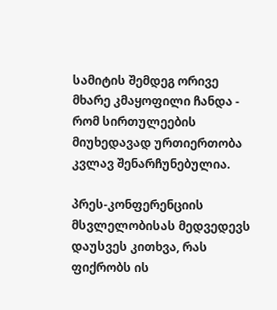სამიტის შემდეგ ორივე მხარე კმაყოფილი ჩანდა - რომ სირთულეების მიუხედავად ურთიერთობა კვლავ შენარჩუნებულია.

პრეს-კონფერენციის მსვლელობისას მედვედევს დაუსვეს კითხვა, რას ფიქრობს ის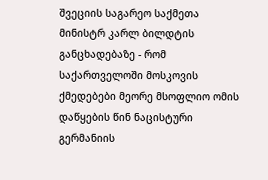შვეციის საგარეო საქმეთა მინისტრ კარლ ბილდტის განცხადებაზე - რომ საქართველოში მოსკოვის ქმედებები მეორე მსოფლიო ომის დაწყების წინ ნაცისტური გერმანიის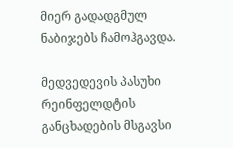მიერ გადადგმულ ნაბიჯებს ჩამოჰგავდა.

მედვედევის პასუხი რეინფელდტის განცხადების მსგავსი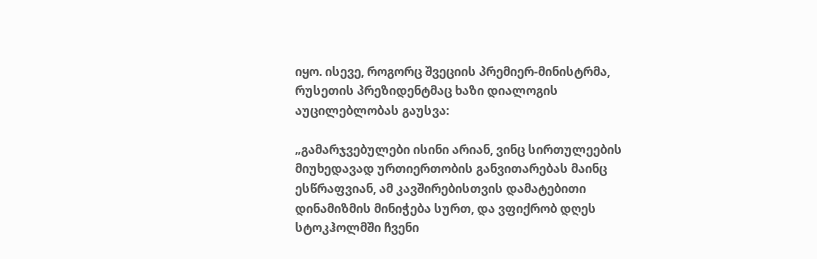იყო. ისევე, როგორც შვეციის პრემიერ-მინისტრმა, რუსეთის პრეზიდენტმაც ხაზი დიალოგის აუცილებლობას გაუსვა:

„გამარჯვებულები ისინი არიან, ვინც სირთულეების მიუხედავად ურთიერთობის განვითარებას მაინც ესწრაფვიან, ამ კავშირებისთვის დამატებითი დინამიზმის მინიჭება სურთ, და ვფიქრობ დღეს სტოკჰოლმში ჩვენი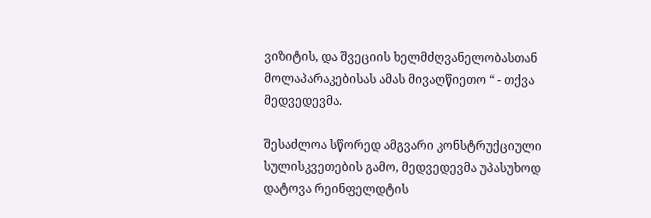ვიზიტის, და შვეციის ხელმძღვანელობასთან მოლაპარაკებისას ამას მივაღწიეთო “ - თქვა მედვედევმა.

შესაძლოა სწორედ ამგვარი კონსტრუქციული სულისკვეთების გამო, მედვედევმა უპასუხოდ დატოვა რეინფელდტის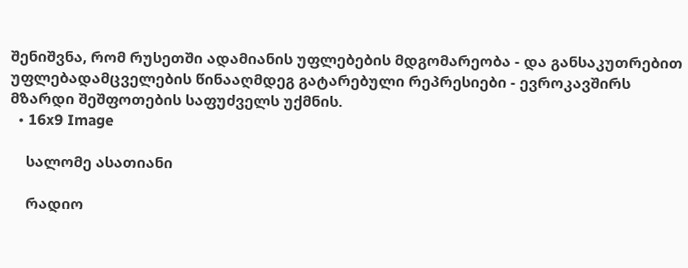შენიშვნა, რომ რუსეთში ადამიანის უფლებების მდგომარეობა - და განსაკუთრებით უფლებადამცველების წინააღმდეგ გატარებული რეპრესიები - ევროკავშირს მზარდი შეშფოთების საფუძველს უქმნის.
  • 16x9 Image

    სალომე ასათიანი

    რადიო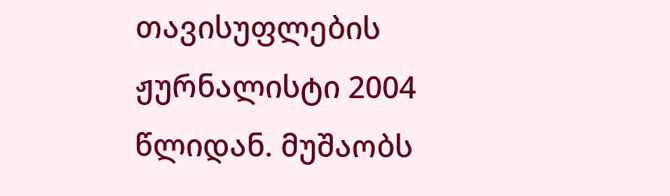თავისუფლების ჟურნალისტი 2004 წლიდან. მუშაობს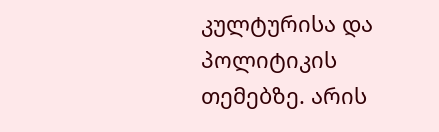კულტურისა და პოლიტიკის თემებზე. არის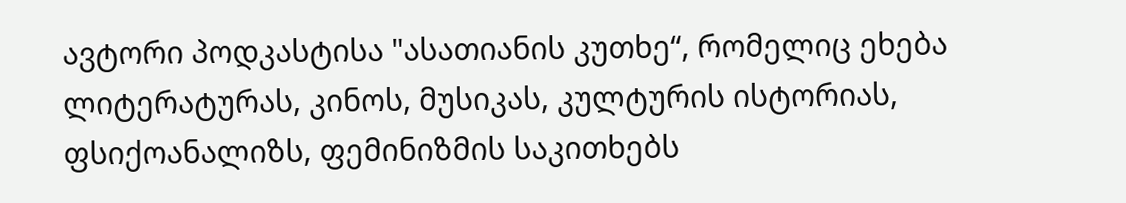ავტორი პოდკასტისა "ასათიანის კუთხე“, რომელიც ეხება ლიტერატურას, კინოს, მუსიკას, კულტურის ისტორიას, ფსიქოანალიზს, ფემინიზმის საკითხებს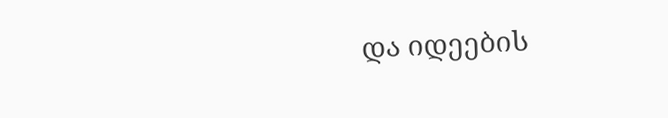და იდეების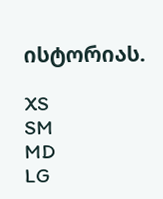ისტორიას.

XS
SM
MD
LG